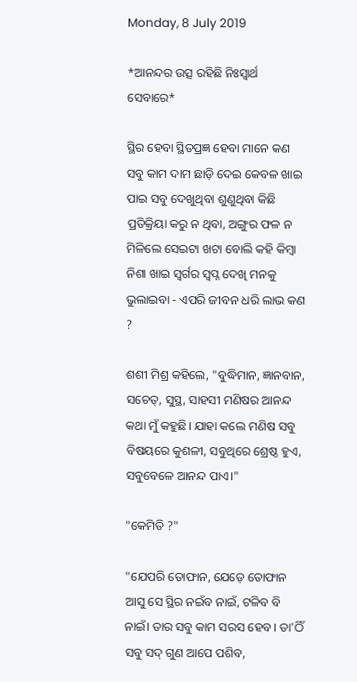Monday, 8 July 2019

*ଆନନ୍ଦର ଉତ୍ସ ରହିଛି ନିଃସ୍ୱାର୍ଥ ସେବାରେ*

ସ୍ଥିର ହେବା ସ୍ଥିତପ୍ରଜ୍ଞ ହେବା ମାନେ କଣ ସବୁ କାମ ଦାମ ଛାଡ଼ି ଦେଇ କେବଳ ଖାଇ ପାଇ ସବୁ ଦେଖୁଥିବା ଶୁଣୁଥିବା କିଛି ପ୍ରତିକ୍ରିୟା କରୁ ନ ଥିବା, ଅଙ୍ଗୁର ଫଳ ନ ମିଳିଲେ ସେଇଟା ଖଟା ବୋଲି କହି କିମ୍ବା ନିଶା ଖାଇ ସ୍ୱର୍ଗର ସ୍ବପ୍ନ ଦେଖି ମନକୁ ଭୁଲାଇବା - ଏପରି ଜୀବନ ଧରି ଲାଭ କଣ ?

ଶଶୀ ମିଶ୍ର କହିଲେ, "ବୁଦ୍ଧିମାନ, ଜ୍ଞାନବାନ, ସଚେତ୍, ସୁସ୍ଥ, ସାହସୀ ମଣିଷର ଆନନ୍ଦ କଥା ମୁଁ କହୁଛି। ଯାହା କଲେ ମଣିଷ ସବୁ ବିଷୟରେ କୁଶଳୀ, ସବୁଥିରେ ଶ୍ରେଷ୍ଠ ହୁଏ, ସବୁବେଳେ ଆନନ୍ଦ ପାଏ।"

"କେମିତି ?"

"ଯେପରି ତୋଫାନ, ଯେଡ଼େ ତୋଫାନ ଆସୁ ସେ ସ୍ଥିର ନଇଁବ ନାଇଁ, ଟଳିବ ବି ନାଇଁ। ତାର ସବୁ କାମ ସରସ ହେବ। ତା'ଠିଁ ସବୁ ସଦ୍ ଗୁଣ ଆପେ ପଶିବ,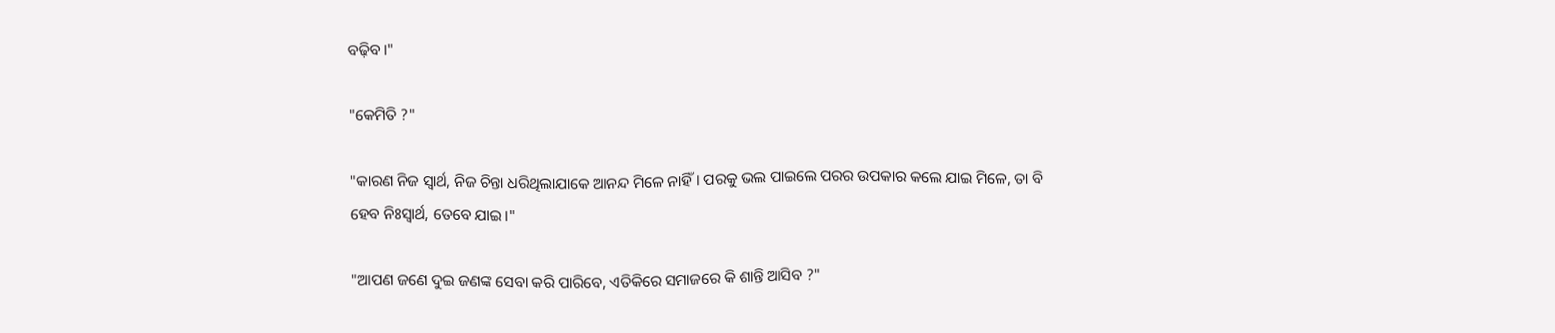ବଢ଼ିବ।"

"କେମିତି ?"

"କାରଣ ନିଜ ସ୍ୱାର୍ଥ, ନିଜ ଚିନ୍ତା ଧରିଥିଲାଯାକେ ଆନନ୍ଦ ମିଳେ ନାହିଁ। ପରକୁ ଭଲ ପାଇଲେ ପରର ଉପକାର କଲେ ଯାଇ ମିଳେ, ତା ବି ହେବ ନିଃସ୍ୱାର୍ଥ, ତେବେ ଯାଇ।"

"ଆପଣ ଜଣେ ଦୁଇ ଜଣଙ୍କ ସେବା କରି ପାରିବେ, ଏତିକିରେ ସମାଜରେ କି ଶାନ୍ତି ଆସିବ ?"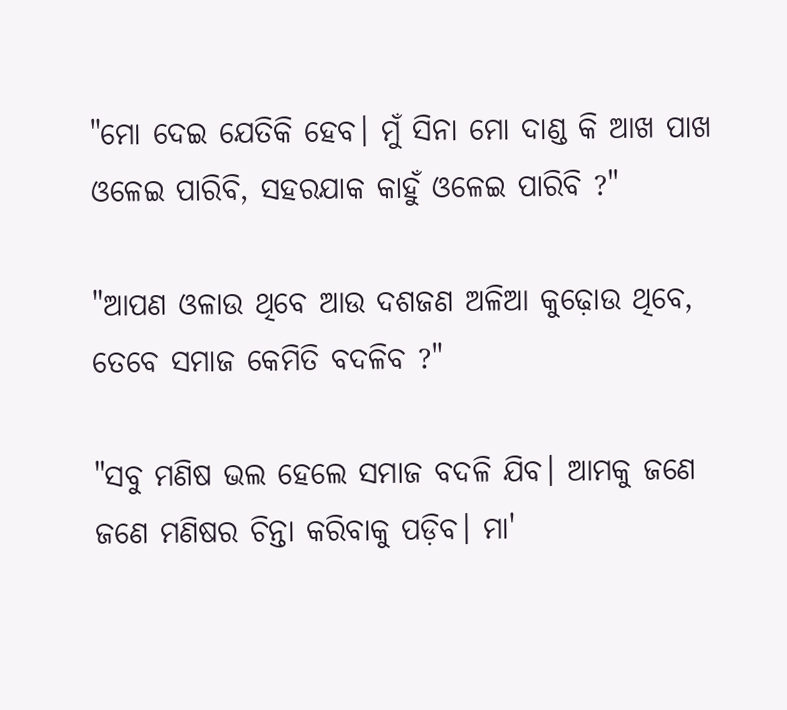"ମୋ ଦେଇ ଯେତିକି ହେବ। ମୁଁ ସିନା ମୋ ଦାଣ୍ଡ କି ଆଖ ପାଖ ଓଳେଇ ପାରିବି, ସହରଯାକ କାହୁଁ ଓଳେଇ ପାରିବି ?"

"ଆପଣ ଓଳାଉ ଥିବେ ଆଉ ଦଶଜଣ ଅଳିଆ କୁଢ଼ୋଉ ଥିବେ, ତେବେ ସମାଜ କେମିତି ବଦଳିବ ?"

"ସବୁ ମଣିଷ ଭଲ ହେଲେ ସମାଜ ବଦଳି ଯିବ। ଆମକୁ ଜଣେ ଜଣେ ମଣିଷର ଚିନ୍ତା କରିବାକୁ ପଡ଼ିବ। ମା'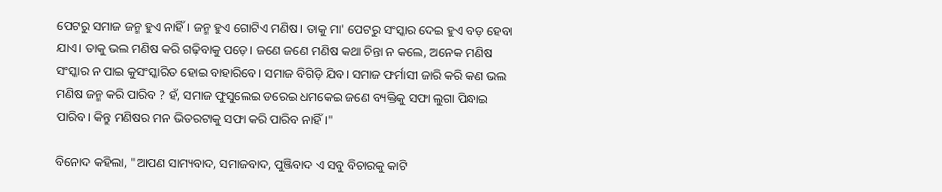ପେଟରୁ ସମାଜ ଜନ୍ମ ହୁଏ ନାହିଁ। ଜନ୍ମ ହୁଏ ଗୋଟିଏ ମଣିଷ। ତାକୁ ମା' ପେଟରୁ ସଂସ୍କାର ଦେଇ ହୁଏ ବଡ଼ ହେବା ଯାଏ। ତାକୁ ଭଲ ମଣିଷ କରି ଗଢ଼ିବାକୁ ପଡ଼େ। ଜଣେ ଜଣେ ମଣିଷ କଥା ଚିନ୍ତା ନ କଲେ, ଅନେକ ମଣିଷ ସଂସ୍କାର ନ ପାଇ କୁସଂସ୍କାରିତ ହୋଇ ବାହାରିବେ। ସମାଜ ବିଗିଡ଼ି ଯିବ। ସମାଜ ଫର୍ମାସୀ ଜାରି କରି କଣ ଭଲ ମଣିଷ ଜନ୍ମ କରି ପାରିବ ? ହଁ, ସମାଜ ଫୁସୁଲେଇ ଡରେଇ ଧମକେଇ ଜଣେ ବ୍ୟକ୍ତିକୁ ସଫା ଲୁଗା ପିନ୍ଧାଇ ପାରିବ। କିନ୍ତୁ ମଣିଷର ମନ ଭିତରଟାକୁ ସଫା କରି ପାରିବ ନାହିଁ।"

ବିନୋଦ କହିଲା, "ଆପଣ ସାମ୍ୟବାଦ, ସମାଜବାଦ, ପୁଞ୍ଜିବାଦ ଏ ସବୁ ବିଚାରକୁ କାଟି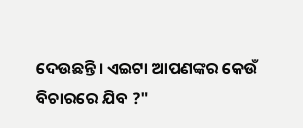ଦେଉଛନ୍ତି। ଏଇଟା ଆପଣଙ୍କର କେଉଁ ବିଚାରରେ ଯିବ ?"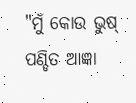"ମୁଁ କୋଉ ଭୁଷ୍ ପଣ୍ଡିତ ଆଜ୍ଞା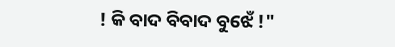! କି ବାଦ ବିବାଦ ବୁଝେଁ !"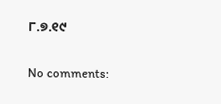୮.୭.୧୯

No comments: